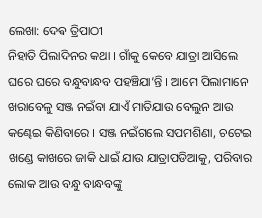ଲେଖା: ଦେଵ ତ୍ରିପାଠୀ
ନିହାତି ପିଲାଦିନର କଥା । ଗାଁକୁ କେବେ ଯାତ୍ରା ଆସିଲେ ଘରେ ଘରେ ବନ୍ଧୁବାନ୍ଧବ ପହଞ୍ଚିଯା’ନ୍ତି । ଆମେ ପିଲାମାନେ ଖରାବେଳୁ ସଞ୍ଜ ନଇଁବା ଯାଏଁ ମାତିଯାଉ ବେଲୁନ ଆଉ କଣ୍ଢେଇ କିଣିବାରେ । ସଞ୍ଜ ନଇଁଗଲେ ସପମଶିଣା, ଚଟେଇ ଖଣ୍ଡେ କାଖରେ ଜାକି ଧାଇଁ ଯାଉ ଯାତ୍ରାପଡିଆକୁ, ପରିବାର ଲୋକ ଆଉ ବନ୍ଧୁ ବାନ୍ଧବଙ୍କୁ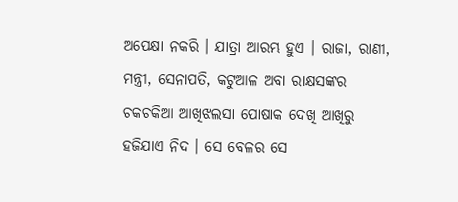ଅପେକ୍ଷା ନକରି । ଯାତ୍ରା ଆରମ୍ଭ ହୁଏ । ରାଜା, ରାଣୀ, ମନ୍ତ୍ରୀ, ସେନାପତି, କଟୁଆଳ ଅବା ରାକ୍ଷସଙ୍କର ଚକଚକିଆ ଆଖିଝଲସା ପୋଷାକ ଦେଖି ଆଖିରୁ ହଜିଯାଏ ନିଦ । ସେ ବେଳର ସେ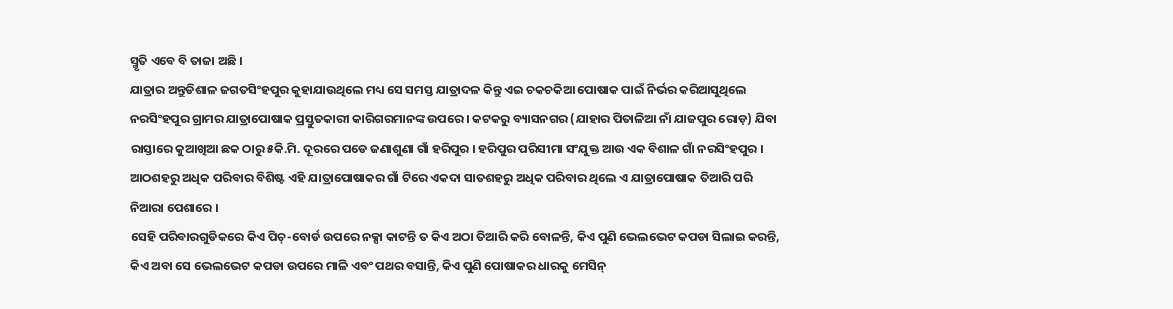ସ୍ମୃତି ଏବେ ବି ତାଜା ଅଛି ।
ଯାତ୍ରାର ଅନ୍ତୁଡିଶାଳ ଜଗତସିଂହପୁର କୁହାଯାଉଥିଲେ ମଧ୍ୟ ସେ ସମସ୍ତ ଯାତ୍ରାଦଳ କିନ୍ତୁ ଏଇ ଚକଚକିଆ ପୋଷାକ ପାଇଁ ନିର୍ଭର କରିଆସୁଥିଲେ ନରସିଂହପୁର ଗ୍ରାମର ଯାତ୍ରାପୋଷାକ ପ୍ରସ୍ତୁତକାରୀ କାରିଗରମାନଙ୍କ ଉପରେ । କଟକରୁ ବ୍ୟାସନଗର (ଯାହାର ପିତାଳିଆ ନାଁ ଯାଜପୁର ରୋଡ଼) ଯିବା ରାସ୍ତାରେ କୁଆଖିଆ ଛକ ଠାରୁ ୫କି.ମି. ଦୂରରେ ପଡେ ଜଣାଶୁଣା ଗାଁ ହରିପୁର । ହରିପୁର ପରିସୀମା ସଂଯୁକ୍ତ ଆଉ ଏକ ବିଶାଳ ଗାଁ ନରସିଂହପୁର । ଆଠଶହରୁ ଅଧିକ ପରିବାର ବିଶିଷ୍ଟ ଏହି ଯାତ୍ରାପୋଷାକର ଗାଁ ଟିରେ ଏକଦା ସାତଶହରୁ ଅଧିକ ପରିବାର ଥିଲେ ଏ ଯାତ୍ରାପୋଷାକ ତିଆରି ପରି ନିଆରା ପେଶାରେ ।
ସେହି ପରିବାରଗୁଡିକରେ କିଏ ପିଚ୍-ବୋର୍ଡ ଉପରେ ନକ୍ସା କାଟନ୍ତି ତ କିଏ ଅଠା ତିଆରି କରି ବୋଳନ୍ତି, କିଏ ପୁଣି ଭେଲଭେଟ କପଡା ସିଲାଇ କରନ୍ତି, କିଏ ଅବା ସେ ଭେଲଭେଟ କପଡା ଉପରେ ମାଳି ଏବଂ ପଥର ବସାନ୍ତି, କିଏ ପୁଣି ପୋଷାକର ଧାରକୁ ମେସିନ୍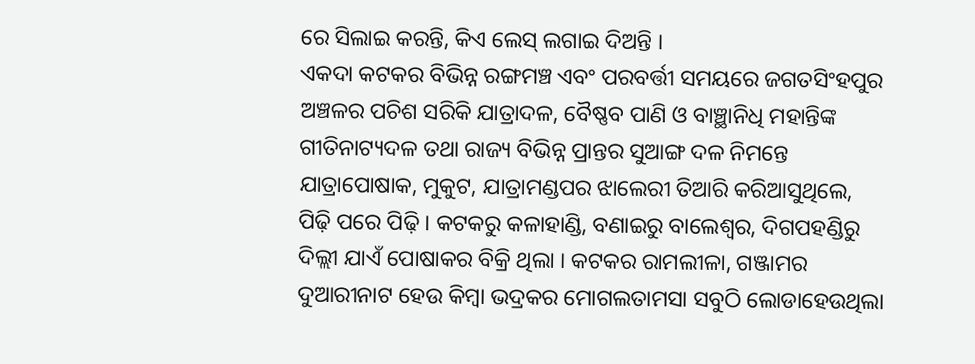ରେ ସିଲାଇ କରନ୍ତି, କିଏ ଲେସ୍ ଲଗାଇ ଦିଅନ୍ତି ।
ଏକଦା କଟକର ବିଭିନ୍ନ ରଙ୍ଗମଞ୍ଚ ଏବଂ ପରବର୍ତ୍ତୀ ସମୟରେ ଜଗତସିଂହପୁର ଅଞ୍ଚଳର ପଚିଶ ସରିକି ଯାତ୍ରାଦଳ, ବୈଷ୍ଣବ ପାଣି ଓ ବାଞ୍ଛାନିଧି ମହାନ୍ତିଙ୍କ ଗୀତିନାଟ୍ୟଦଳ ତଥା ରାଜ୍ୟ ବିଭିନ୍ନ ପ୍ରାନ୍ତର ସୁଆଙ୍ଗ ଦଳ ନିମନ୍ତେ ଯାତ୍ରାପୋଷାକ, ମୁକୁଟ, ଯାତ୍ରାମଣ୍ଡପର ଝାଲେରୀ ତିଆରି କରିଆସୁଥିଲେ, ପିଢ଼ି ପରେ ପିଢ଼ି । କଟକରୁ କଳାହାଣ୍ଡି, ବଣାଇରୁ ବାଲେଶ୍ଵର, ଦିଗପହଣ୍ଡିରୁ ଦିଲ୍ଲୀ ଯାଏଁ ପୋଷାକର ବିକ୍ରି ଥିଲା । କଟକର ରାମଲୀଳା, ଗଞ୍ଜାମର ଦୁଆରୀନାଟ ହେଉ କିମ୍ବା ଭଦ୍ରକର ମୋଗଲତାମସା ସବୁଠି ଲୋଡାହେଉଥିଲା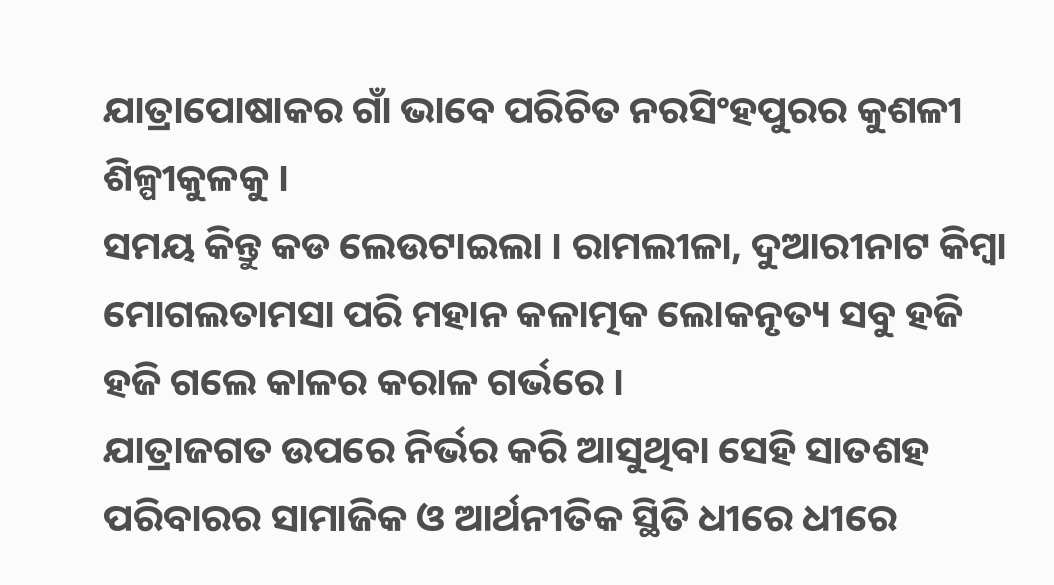ଯାତ୍ରାପୋଷାକର ଗାଁ ଭାବେ ପରିଚିତ ନରସିଂହପୁରର କୁଶଳୀ ଶିଳ୍ପୀକୁଳକୁ ।
ସମୟ କିନ୍ତୁ କଡ ଲେଉଟାଇଲା । ରାମଲୀଳା, ଦୁଆରୀନାଟ କିମ୍ବା ମୋଗଲତାମସା ପରି ମହାନ କଳାତ୍ମକ ଲୋକନୃତ୍ୟ ସବୁ ହଜି ହଜି ଗଲେ କାଳର କରାଳ ଗର୍ଭରେ ।
ଯାତ୍ରାଜଗତ ଉପରେ ନିର୍ଭର କରି ଆସୁଥିବା ସେହି ସାତଶହ ପରିବାରର ସାମାଜିକ ଓ ଆର୍ଥନୀତିକ ସ୍ଥିତି ଧୀରେ ଧୀରେ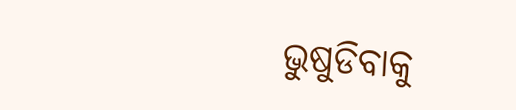ଭୁଷୁଡିବାକୁ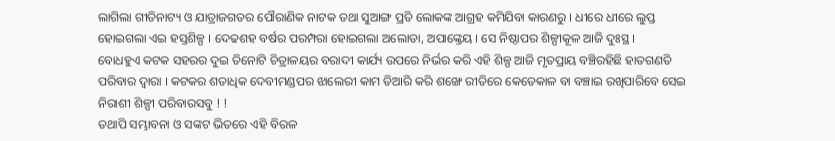ଲାଗିଲା ଗୀତିନାଟ୍ୟ ଓ ଯାତ୍ରାଜଗତର ପୌରାଣିକ ନାଟକ ତଥା ସୁଆଙ୍ଗ ପ୍ରତି ଲୋକଙ୍କ ଆଗ୍ରହ କମିଯିବା କାରଣରୁ । ଧୀରେ ଧୀରେ ଲୁପ୍ତ ହୋଇଗଲା ଏଇ ହସ୍ତଶିଳ୍ପ । ଦେଢଶହ ବର୍ଷର ପରମ୍ପରା ହୋଇଗଲା ଅଲୋଡା, ଅପାଙ୍କ୍ତେୟ । ସେ ନିଷ୍ଠାପର ଶିଳ୍ପୀକୂଳ ଆଜି ଦୁଃସ୍ଥ ।
ବୋଧହୁଏ କଟକ ସହରର ଦୁଇ ତିନୋଟି ଚିତ୍ରାଳୟର ବରାଦୀ କାର୍ଯ୍ୟ ଉପରେ ନିର୍ଭର କରି ଏହି ଶିଳ୍ପ ଆଜି ମୃତପ୍ରାୟ ବଞ୍ଚିରହିଛି ହାତଗଣତି ପରିବାର ଦ୍ଵାରା । କଟକର ଶତାଧିକ ଦେବୀମଣ୍ଡପର ଝାଲେରୀ କାମ ତିଆରି କରି ଶଙ୍ଖେ ରୀତିରେ କେତେକାଳ ବା ବଞ୍ଚାଇ ରଖିପାରିବେ ସେଇ ନିରାଶୀ ଶିଳ୍ପୀ ପରିବାରସବୁ ! !
ତଥାପି ସମ୍ଭାବନା ଓ ସଙ୍କଟ ଭିତରେ ଏହି ବିରଳ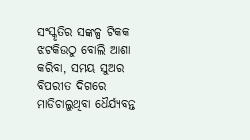ସଂସ୍କୃତିର ସଙ୍କଳ୍ପ ଟିକକ ଝଟକିଉଠୁ ବୋଲି ଆଶା କରିବା, ସମୟ ସୁଅର ବିପରୀତ ଦିଗରେ ମାଡିଚାଲୁଥିବା ଧୈର୍ଯ୍ୟବନ୍ତ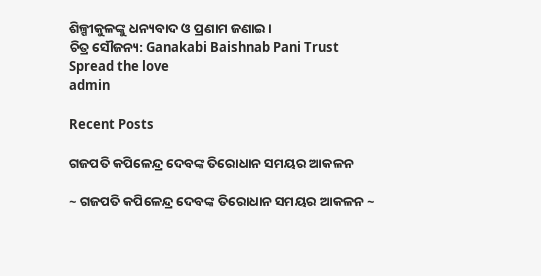ଶିଳ୍ପୀକୁଳଙ୍କୁ ଧନ୍ୟବାଦ ଓ ପ୍ରଣାମ ଜଣାଇ ।
ଚିତ୍ର ସୌଜନ୍ୟ: Ganakabi Baishnab Pani Trust
Spread the love
admin

Recent Posts

ଗଜପତି କପିଳେନ୍ଦ୍ର ଦେବଙ୍କ ତିରୋଧାନ ସମୟର ଆକଳନ

~ ଗଜପତି କପିଳେନ୍ଦ୍ର ଦେବଙ୍କ ତିରୋଧାନ ସମୟର ଆକଳନ ~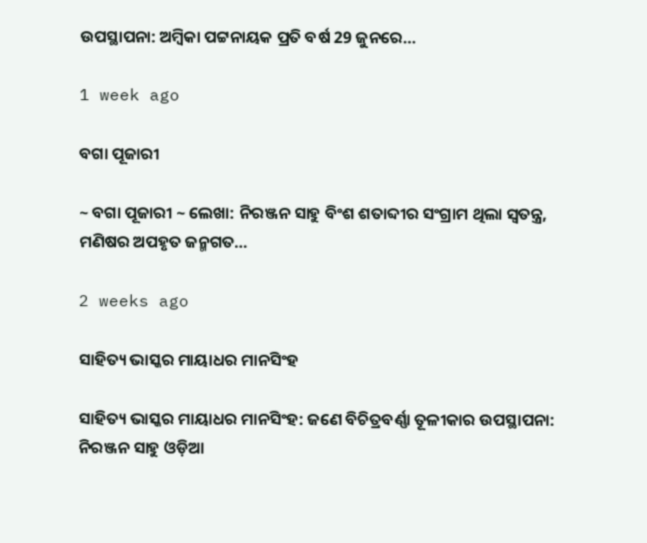ଉପସ୍ଥାପନା: ଅମ୍ବିକା ପଟ୍ଟନାୟକ ପ୍ରତି ବର୍ଷ 29 ଜୁନରେ…

1 week ago

ବଗା ପୂଜାରୀ

~ ବଗା ପୂଜାରୀ ~ ଲେଖା: ନିରଞ୍ଜନ ସାହୁ ବିଂଶ ଶତାବ୍ଦୀର ସଂଗ୍ରାମ ଥିଲା ସ୍ଵତନ୍ତ୍ର, ମଣିଷର ଅପହୃତ ଜନ୍ମଗତ…

2 weeks ago

ସାହିତ୍ୟ ଭାସ୍କର ମାୟାଧର ମାନସିଂହ

ସାହିତ୍ୟ ଭାସ୍କର ମାୟାଧର ମାନସିଂହ: ଜଣେ ବିଚିତ୍ରବର୍ଣ୍ଣା ତୂଳୀକାର ଉପସ୍ଥାପନା: ନିରଞ୍ଜନ ସାହୁ ଓଡ଼ିଆ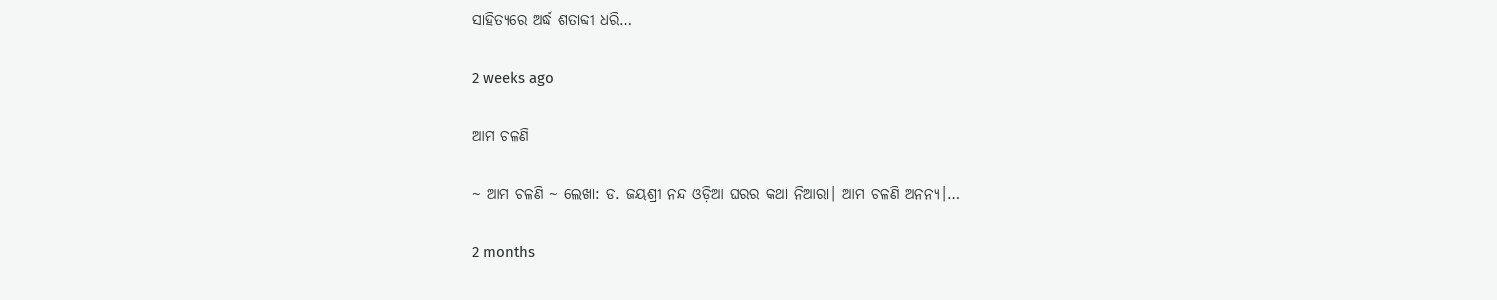ସାହିତ୍ୟରେ ଅର୍ଦ୍ଧ ଶତାବ୍ଦୀ ଧରି…

2 weeks ago

ଆମ ଚଳଣି

~ ଆମ ଚଳଣି ~ ଲେଖା: ଡ. ଜୟଶ୍ରୀ ନନ୍ଦ ଓଡ଼ିଆ ଘରର କଥା ନିଆରା। ଆମ ଚଳଣି ଅନନ୍ୟ।…

2 months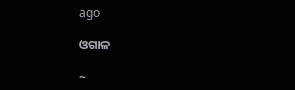ago

ଓଗାଳ

~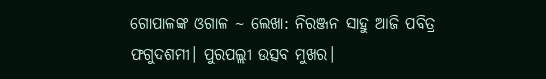ଗୋପାଳଙ୍କ ଓଗାଳ ~ ଲେଖା: ନିରଞ୍ଜନ ସାହୁ ଆଜି ପବିତ୍ର ଫଗୁଦଶମୀ। ପୁରପଲ୍ଲୀ ଉତ୍ସବ ମୁଖର।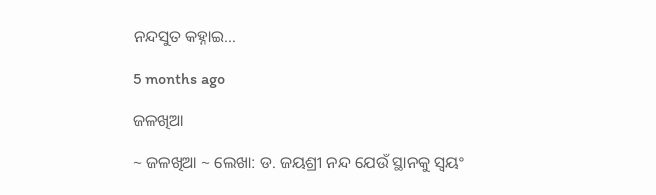ନନ୍ଦସୁତ କହ୍ନାଇ…

5 months ago

ଜଳଖିଆ

~ ଜଳଖିଆ ~ ଲେଖା: ଡ. ଜୟଶ୍ରୀ ନନ୍ଦ ଯେଉଁ ସ୍ଥାନକୁ ସ୍ବୟଂ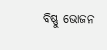ବିଷ୍ଣୁ ଭୋଜନ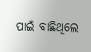ପାଇଁ ବାଛିଥିଲେ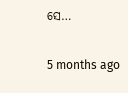ସେ…

5 months ago